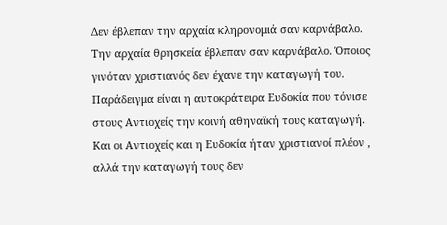Δεν έβλεπαν την αρχαία κληρονομιά σαν καρνάβαλο. Την αρχαία θρησκεία έβλεπαν σαν καρνάβαλο. Όποιος γινόταν χριστιανός δεν έχανε την καταγωγή του. Παράδειγμα είναι η αυτοκράτειρα Ευδοκία που τόνισε στους Αντιοχείς την κοινή αθηναϊκή τους καταγωγή. Και οι Αντιοχείς και η Ευδοκία ήταν χριστιανοί πλέον , αλλά την καταγωγή τους δεν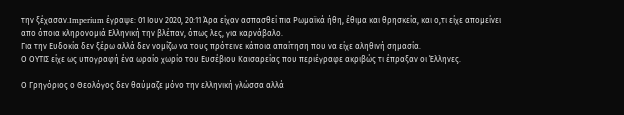την ξέχασαν.Imperium έγραψε: 01 Ιουν 2020, 20:11 Άρα είχαν ασπασθεί πια Ρωμαϊκά ήθη, έθιμα και θρησκεία, και ο,τι είχε απομείνει απο όποια κληρονομιά Ελληνική την βλέπαν, όπως λες, για καρνάβαλο.
Για την Ευδοκία δεν ξέρω αλλά δεν νομίζω να τους πρότεινε κάποια απαίτηση που να είχε αληθινή σημασία.
Ο ΟΥΤΙΣ είχε ως υπογραφή ένα ωραίο χωρίο του Ευσέβιου Καισαρείας που περιέγραφε ακριβώς τι έπραξαν οι Έλληνες.

Ο Γρηγόριος ο Θεολόγος δεν θαύμαζε μόνο την ελληνική γλώσσα αλλά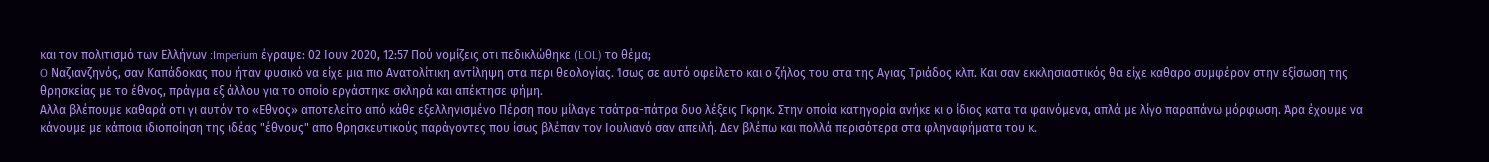και τον πολιτισμό των Ελλήνων :Imperium έγραψε: 02 Ιουν 2020, 12:57 Πού νομίζεις οτι πεδικλώθηκε (LOL) το θέμα;
O Ναζιανζηνός, σαν Καπάδοκας που ήταν φυσικό να είχε μια πιο Ανατολίτικη αντίληψη στα περι θεολογίας. Ίσως σε αυτό οφείλετο και ο ζήλος του στα της Αγιας Τριάδος κλπ. Και σαν εκκλησιαστικός θα είχε καθαρο συμφέρον στην εξίσωση της θρησκείας με το έθνος, πράγμα εξ άλλου για το οποίο εργάστηκε σκληρά και απέκτησε φήμη.
Αλλα βλέπουμε καθαρά οτι γι αυτόν το «Εθνος» αποτελείτο από κάθε εξελληνισμένο Πέρση που μίλαγε τσάτρα-πάτρα δυο λέξεις Γκρηκ. Στην οποία κατηγορία ανήκε κι ο ίδιος κατα τα φαινόμενα, απλά με λίγο παραπάνω μόρφωση. Άρα έχουμε να κάνουμε με κάποια ιδιοποίηση της ιδέας "έθνους" απο θρησκευτικούς παράγοντες που ίσως βλέπαν τον Ιουλιανό σαν απειλή. Δεν βλέπω και πολλά περισότερα στα φληναφήματα του κ.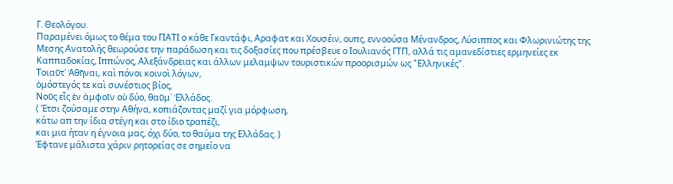Γ. Θεολόγου.
Παραμένει όμως το θέμα του ΓΙΑΤΙ ο κάθε Γκαντάφι, Αραφατ και Χουσέιν, ουπς, εννοούσα Μένανδρος, Λύσιππος και Φλωρινιώτης της Μεσης Ανατολής θεωρούσε την παράδωση και τις δοξασίες που πρέσβευε ο Ιουλιανός ΓΤΠ, αλλά τις αμανεδίστιες ερμηνείες εκ Καππαδοκίας, Ιππώνος, Αλεξάνδρειας και άλλων μελαμψων τουριστικών προορισμών ως "Ελληνικές".
Τοιαῦτ᾿ Ἀθῆναι, καὶ πόνοι κοινοὶ λόγων,
ὁμόστεγός τε καὶ συνέστιος βίος,
Νοῦς εἷς ἐν ἀμφοῖν οὐ δύο, θαῦμ᾿ Ἑλλάδος.
( Έτσι ζούσαμε στην Αθήνα, κοπιάζοντας μαζί για μόρφωση,
κάτω απ την ίδια στέγη και στο ίδιο τραπέζι,
και μια ήταν η έγνοια μας, όχι δύο, το θαύμα της Ελλάδας. )
Έφτανε μάλιστα χάριν ρητορείας σε σημείο να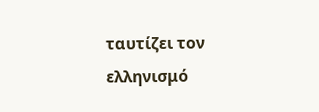ταυτίζει τον ελληνισμό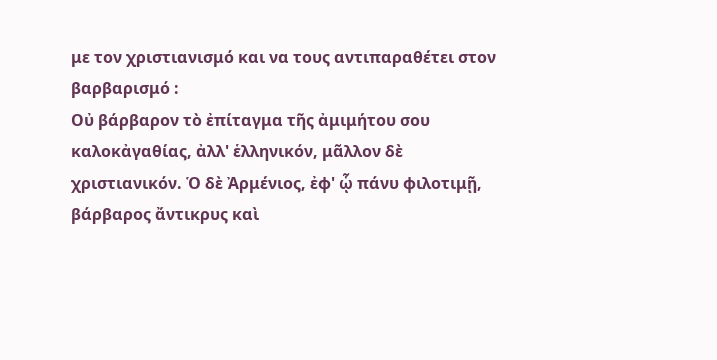με τον χριστιανισμό και να τους αντιπαραθέτει στον βαρβαρισμό :
Οὐ βάρβαρον τὸ ἐπίταγμα τῆς ἀμιμήτου σου καλοκἀγαθίας, ἀλλ' ἑλληνικόν, μᾶλλον δὲ χριστιανικόν. Ὁ δὲ Ἀρμένιος, ἐφ' ᾧ πάνυ φιλοτιμῇ, βάρβαρος ἄντικρυς καὶ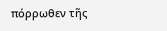πόρρωθεν τῆς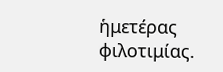ἡμετέρας φιλοτιμίας.